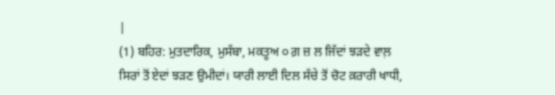|
(1) ਬਹਿਰ: ਮੁਤਦਾਰਿਕ, ਮੁਸੱਬਾ, ਮਕਤੂਅ ੦ ਗ਼ ਜ਼ ਲ ਜਿੱਦਾਂ ਝਡ਼ਦੇ ਵਾਲ਼ ਸਿਰਾਂ ਤੋਂ ਏਦਾਂ ਝਡ਼ਣ ਉਮੀਦਾਂ। ਯਾਰੀ ਲਾਈ ਦਿਲ ਸੱਚੇ ਤੋਂ ਚੋਟ ਕ਼ਰਾਰੀ ਖਾਧੀ,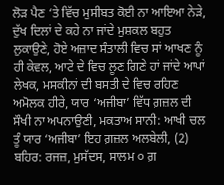ਲੋਡ਼ ਪੈਣ ‘ਤੇ ਵਿੱਚ ਮੁਸੀਬਤ ਕੋਈ ਨਾ ਆਇਆ ਨੇਡ਼ੇ, ਦੁੱਖ ਦਿਲਾਂ ਦੇ ਕਹੇ ਨਾ ਜਾਂਦੇ ਮੁਸ਼ਕਲ ਬਹੁਤ ਲੁਕਾਉਣੇ, ਹੋਏ ਅਜ਼ਾਦ ਸੰਤਾਲੀ ਵਿਚ ਸਾਂ ਆਖਣ ਨੂੰ ਹੀ ਕੇਵਲ, ਆਟੇ ਦੇ ਵਿਚ ਲੂਣ ਗਿਣੇ ਹਾਂ ਜਾਂਦੇ ਆਪਾਂ ਲੇਖਕ, ਮਸਕੀਨਾਂ ਦੀ ਬਸਤੀ ਦੇ ਵਿਚ ਰਹਿਣ ਅਮੋਲਕ ਹੀਰੇ, ਯਾਰ ‘ਅਜੀਬਾ’ ਵਿੱਧ ਗ਼ਜ਼ਲ ਦੀ ਸੌਖੀ ਨਾ ਅਪਨਾਉਣੀ, ਮਕਤਾਅ ਸਾਨੀ: ਆਖੀ ਚਲ ਤੂੰ ਯਾਰ ‘ਅਜੀਬਾ’ ਇਹ ਗ਼ਜ਼ਲ ਅਲਬੇਲੀ, (2) ਬਹਿਰ: ਰਜਜ਼, ਮੁਸੱਦਸ, ਸਾਲਮ ੦ ਗ਼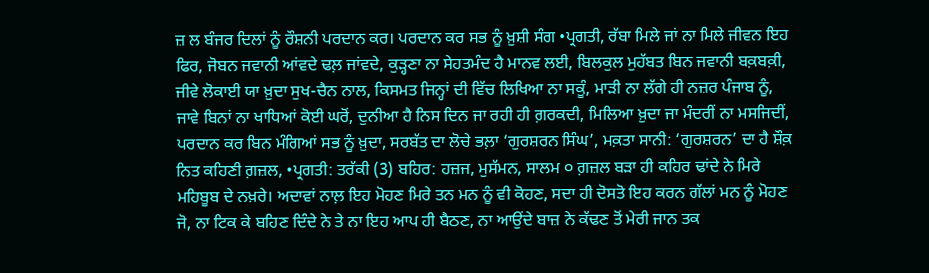ਜ਼ ਲ ਬੰਜਰ ਦਿਲਾਂ ਨੂੰ ਰੌਸ਼ਨੀ ਪਰਦਾਨ ਕਰ। ਪਰਦਾਨ ਕਰ ਸਭ ਨੂੰ ਖ਼ੁਸ਼ੀ ਸੰਗ •ਪ੍ਰਗਤੀ, ਰੱਬਾ ਮਿਲੇ ਜਾਂ ਨਾ ਮਿਲੇ ਜੀਵਨ ਇਹ ਫਿਰ, ਜੋਬਨ ਜਵਾਨੀ ਆਂਵਦੇ ਢਲ਼ ਜਾਂਵਦੇ, ਕੁਡ਼੍ਹਣਾ ਨਾ ਸੇਹਤਮੰਦ ਹੈ ਮਾਨਵ ਲਈ, ਬਿਲਕੁਲ ਮੁਹੱਬਤ ਬਿਨ ਜਵਾਨੀ ਬਕ਼ਬਕ਼ੀ, ਜੀਵੇ ਲੋਕਾਈ ਯਾ ਖ਼ੁਦਾ ਸੁਖ-ਚੈਨ ਨਾਲ, ਕਿਸਮਤ ਜਿਨ੍ਹਾਂ ਦੀ ਵਿੱਚ ਲਿਖਿਆ ਨਾ ਸਕੂੰ, ਮਾਡ਼ੀ ਨਾ ਲੱਗੇ ਹੀ ਨਜ਼ਰ ਪੰਜਾਬ ਨੂੰ, ਜਾਵੇ ਬਿਨਾਂ ਨਾ ਖਾਧਿਆਂ ਕੋਈ ਘਰੋਂ, ਦੁਨੀਆ ਹੈ ਨਿਸ ਦਿਨ ਜਾ ਰਹੀ ਹੀ ਗ਼ਰਕਦੀ, ਮਿਲਿਆ ਖ਼ੁਦਾ ਜਾ ਮੰਦਰੀਂ ਨਾ ਮਸਜਿਦੀਂ, ਪਰਦਾਨ ਕਰ ਬਿਨ ਮੰਗਿਆਂ ਸਭ ਨੂੰ ਖ਼ੁਦਾ, ਸਰਬੱਤ ਦਾ ਲੋਚੇ ਭਲ਼ਾ ‘ਗੁਰਸ਼ਰਨ ਸਿੰਘ’, ਮਕ਼ਤਾ ਸਾਨੀ: ‘ਗੁਰਸ਼ਰਨ’ ਦਾ ਹੈ ਸ਼ੌਕ਼ ਨਿਤ ਕਹਿਣੀ ਗ਼ਜ਼ਲ, •ਪ੍ਰਗਤੀ: ਤਰੱਕੀ (3) ਬਹਿਰ: ਹਜ਼ਜ, ਮੁਸੱਮਨ, ਸਾਲਮ ੦ ਗ਼ਜ਼ਲ ਬਡ਼ਾ ਹੀ ਕਹਿਰ ਢਾਂਦੇ ਨੇ ਮਿਰੇ ਮਹਿਬੂਬ ਦੇ ਨਖ਼ਰੇ। ਅਦਾਵਾਂ ਨਾਲ਼ ਇਹ ਮੋਹਣ ਮਿਰੇ ਤਨ ਮਨ ਨੂੰ ਵੀ ਕੋਹਣ, ਸਦਾ ਹੀ ਦੋਸਤੋ ਇਹ ਕਰਨ ਗੱਲਾਂ ਮਨ ਨੂੰ ਮੋਹਣ ਜੋ, ਨਾ ਟਿਕ ਕੇ ਬਹਿਣ ਦਿੰਦੇ ਨੇ ਤੇ ਨਾ ਇਹ ਆਪ ਹੀ ਬੈਠਣ, ਨਾ ਆਉਂਦੇ ਬਾਜ਼ ਨੇ ਕੱਢਣ ਤੋਂ ਮੇਰੀ ਜਾਨ ਤਕ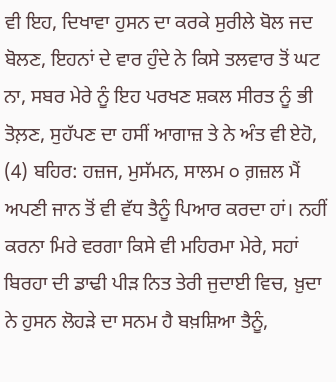ਵੀ ਇਹ, ਦਿਖਾਵਾ ਹੁਸਨ ਦਾ ਕਰਕੇ ਸੁਰੀਲੇ ਬੋਲ ਜਦ ਬੋਲਣ, ਇਹਨਾਂ ਦੇ ਵਾਰ ਹੁੰਦੇ ਨੇ ਕਿਸੇ ਤਲਵਾਰ ਤੋਂ ਘਟ ਨਾ, ਸਬਰ ਮੇਰੇ ਨੂੰ ਇਹ ਪਰਖਣ ਸ਼ਕਲ ਸੀਰਤ ਨੂੰ ਭੀ ਤੋਲ਼ਣ, ਸੁਹੱਪਣ ਦਾ ਹਸੀਂ ਆਗਾਜ਼ ਤੇ ਨੇ ਅੰਤ ਵੀ ਏਹੋ, (4) ਬਹਿਰ: ਹਜ਼ਜ, ਮੁਸੱਮਨ, ਸਾਲਮ ੦ ਗ਼ਜ਼ਲ ਮੈਂ ਅਪਣੀ ਜਾਨ ਤੋਂ ਵੀ ਵੱਧ ਤੈਨੂੰ ਪਿਆਰ ਕਰਦਾ ਹਾਂ। ਨਹੀਂ ਕਰਨਾ ਮਿਰੇ ਵਰਗਾ ਕਿਸੇ ਵੀ ਮਹਿਰਮਾ ਮੇਰੇ, ਸਹਾਂ ਬਿਰਹਾ ਦੀ ਡਾਢੀ ਪੀਡ਼ ਨਿਤ ਤੇਰੀ ਜੁਦਾਈ ਵਿਚ, ਖ਼ੁਦਾ ਨੇ ਹੁਸਨ ਲੋਹਡ਼ੇ ਦਾ ਸਨਮ ਹੈ ਬਖ਼ਸ਼ਿਆ ਤੈਨੂੰ,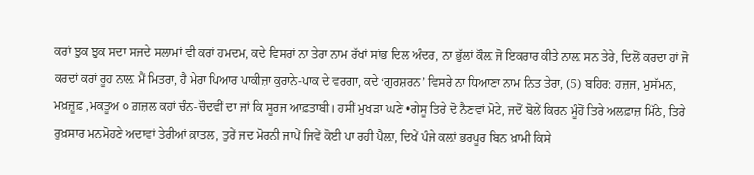ਕਰਾਂ ਝੁਕ ਝੁਕ ਸਦਾ ਸਜਦੇ ਸਲਾਮਾਂ ਵੀ ਕਰਾਂ ਹਮਦਮ, ਕਦੇ ਵਿਸਰਾਂ ਨਾ ਤੇਰਾ ਨਾਮ ਰੱਖਾਂ ਸਾਂਭ ਦਿਲ ਅੰਦਰ, ਨਾ ਭੁੱਲਾਂ ਕੌਲ਼ ਜੋ ਇਕਰਾਰ ਕੀਤੇ ਨਾਲ਼ ਸਨ ਤੇਰੇ, ਦਿਲੋਂ ਕਰਦਾ ਹਾਂ ਜੋ ਕਰਦਾਂ ਕਰਾਂ ਰੂਹ ਨਾਲ਼ ਮੈਂ ਮਿਤਰਾ, ਹੈ ਮੇਰਾ ਪਿਆਰ ਪਾਕੀਜ਼ਾ ਕੁਰਾਨੇ-ਪਾਕ ਦੇ ਵਰਗਾ, ਕਦੇ ‘ਗੁਰਸ਼ਰਨ’ ਵਿਸਰੇ ਨਾ ਧਿਆਣਾ ਨਾਮ ਨਿਤ ਤੇਰਾ, (5) ਬਹਿਰ: ਹਜ਼ਜ, ਮੁਸੱਮਨ, ਮਖ਼ਜ਼ੂਫ਼ ,ਮਕਤੂਅ ੦ ਗ਼ਜ਼ਲ ਕਹਾਂ ਚੰਨ-ਚੌਦਵੀਂ ਦਾ ਜਾਂ ਕਿ ਸੂਰਜ ਆਫ਼ਤਾਬੀ। ਹਸੀਂ ਮੁਖਡ਼ਾ ਘਣੇ •ਗੇਸੂ ਤਿਰੇ ਦੋ ਨੈਣਵਾਂ ਮੋਟੇ, ਜਦੋਂ ਬੋਲੇਂ ਕਿਰਨ ਮੂੰਹੋਂ ਤਿਰੇ ਅਲਫ਼ਾਜ਼ ਮਿੱਠੇ, ਤਿਰੇ ਰੁਖ਼ਸਾਰ ਮਨਮੋਹਣੇ ਅਦਾਵਾਂ ਤੇਰੀਆਂ ਕ਼ਾਤਲ, ਤੁਰੇਂ ਜਦ ਮੋਰਨੀ ਜਾਪੇਂ ਜਿਵੇਂ ਕੋਈ ਪਾ ਰਹੀ ਪੈਲ਼ਾ, ਦਿਖੇਂ ਪੰਜੇ ਕਲ਼ਾਂ ਭਰਪੂਰ ਬਿਨ ਖ਼ਾਮੀ ਕਿਸੇ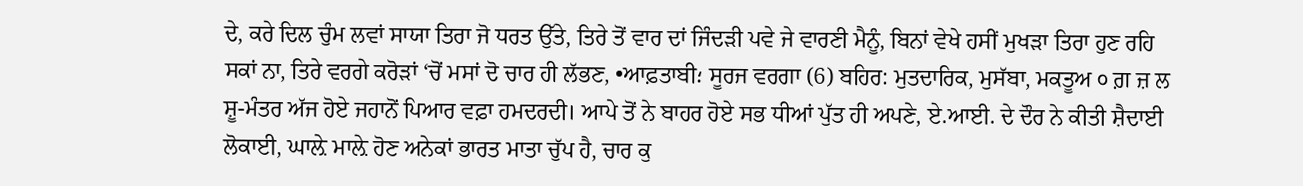ਦੇ, ਕਰੇ ਦਿਲ ਚੁੰਮ ਲਵਾਂ ਸਾਯਾ ਤਿਰਾ ਜੋ ਧਰਤ ਉੱਤੇ, ਤਿਰੇ ਤੋਂ ਵਾਰ ਦਾਂ ਜਿੰਦਡ਼ੀ ਪਵੇ ਜੇ ਵਾਰਣੀ ਮੈਨੂੰ, ਬਿਨਾਂ ਵੇਖੇ ਹਸੀਂ ਮੁਖਡ਼ਾ ਤਿਰਾ ਹੁਣ ਰਹਿ ਸਕਾਂ ਨਾ, ਤਿਰੇ ਵਰਗੇ ਕਰੋਡ਼ਾਂ ‘ਚੋਂ ਮਸਾਂ ਦੋ ਚਾਰ ਹੀ ਲੱਭਣ, •ਆਫ਼ਤਾਬੀ؛ ਸੂਰਜ ਵਰਗਾ (6) ਬਹਿਰ: ਮੁਤਦਾਰਿਕ, ਮੁਸੱਬਾ, ਮਕਤੂਅ ੦ ਗ਼ ਜ਼ ਲ ਸ਼ੂ-ਮੰਤਰ ਅੱਜ ਹੋਏ ਜਹਾਨੋਂ ਪਿਆਰ ਵਫ਼ਾ ਹਮਦਰਦੀ। ਆਪੇ ਤੋਂ ਨੇ ਬਾਹਰ ਹੋਏ ਸਭ ਧੀਆਂ ਪੁੱਤ ਹੀ ਅਪਣੇ, ਏ.ਆਈ. ਦੇ ਦੌਰ ਨੇ ਕੀਤੀ ਸ਼ੈਦਾਈ ਲੋਕਾਈ, ਘਾਲ਼ੇ ਮਾਲ਼ੇ ਹੋਣ ਅਨੇਕਾਂ ਭਾਰਤ ਮਾਤਾ ਚੁੱਪ ਹੈ, ਚਾਰ ਕੁ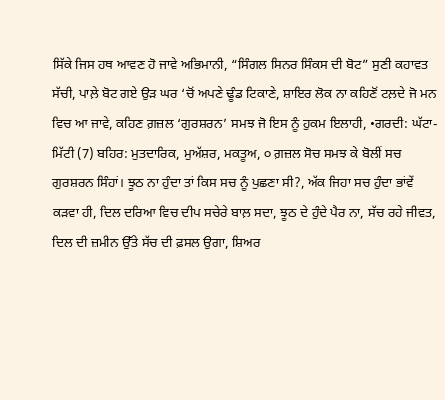ਸਿੱਕੇ ਜਿਸ ਹਥ ਆਵਣ ਹੋ ਜਾਵੇ ਅਭਿਮਾਨੀ, “ਸਿੰਗਲ ਸਿਨਰ ਸਿੰਕਸ ਦੀ ਬੋਟ” ਸੁਣੀ ਕਹਾਵਤ ਸੱਚੀ, ਪਾਲ਼ੇ ਬੋਟ ਗਏ ਉਡ਼ ਘਰ ‘ਚੋਂ ਅਪਣੇ ਢੂੰਡ ਟਿਕਾਣੇ, ਸ਼ਾਇਰ ਲੋਕ ਨਾ ਕਹਿਣੋਂ ਟਲ਼ਦੇ ਜੋ ਮਨ ਵਿਚ ਆ ਜਾਵੇ, ਕਹਿਣ ਗ਼ਜ਼ਲ ‘ਗੁਰਸ਼ਰਨ’ ਸਮਝ ਜੋ ਇਸ ਨੂੰ ਹੁਕਮ ਇਲਾਹੀ, •ਗਰਦੀ: ਘੱਟਾ-ਮਿੱਟੀ (7) ਬਹਿਰ: ਮੁਤਦਾਰਿਕ, ਮੁਅੱਸ਼ਰ, ਮਕਤੂਅ, ੦ ਗ਼ਜ਼ਲ ਸੋਚ ਸਮਝ ਕੇ ਬੋਲੀਂ ਸਚ ਗੁਰਸ਼ਰਨ ਸਿੰਹਾਂ। ਝੂਠ ਨਾ ਹੁੰਦਾ ਤਾਂ ਕਿਸ ਸਚ ਨੂੰ ਪੁਛਣਾ ਸੀ?, ਅੱਕ ਜਿਹਾ ਸਚ ਹੁੰਦਾ ਭਾਂਵੇਂ ਕਡ਼ਵਾ ਹੀ, ਦਿਲ ਦਰਿਆ ਵਿਚ ਦੀਪ ਸਚੇਰੇ ਬਾਲ਼ ਸਦਾ, ਝੂਠ ਦੇ ਹੁੰਦੇ ਪੈਰ ਨਾ, ਸੱਚ ਰਹੇ ਜੀਵਤ, ਦਿਲ ਦੀ ਜ਼ਮੀਨ ਉੱਤੇ ਸੱਚ ਦੀ ਫ਼ਸਲ ਉਗਾ, ਸ਼ਿਅਰ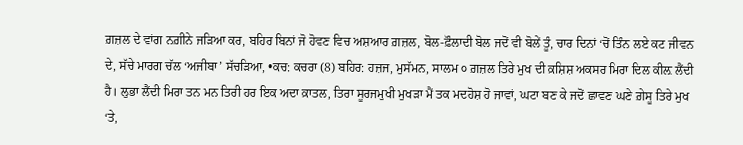ਗ਼ਜ਼ਲ ਦੇ ਵਾਂਗ ਨਗ਼ੀਨੇ ਜਡ਼ਿਆ ਕਰ, ਬਹਿਰ ਬਿਨਾਂ ਜੋ ਹੋਵਣ ਵਿਚ ਅਸ਼ਆਰ ਗ਼ਜ਼ਲ, ਬੋਲ-ਫ਼ੌਲਾਦੀ ਬੋਲ ਜਦੋਂ ਵੀ ਬੋਲੇਂ ਤੂੰ, ਚਾਰ ਦਿਨਾਂ ‘ਚੋਂ ਤਿੰਨ ਲਏ ਕਟ ਜੀਵਨ ਦੇ, ਸੱਚੇ ਮਾਰਗ ਚੱਲ ‘ਅਜੀਬਾ’ ਸੱਚਡ਼ਿਆ, •ਕਚ: ਕਚਰਾ (8) ਬਹਿਰ: ਹਜ਼ਜ, ਮੁਸੱਮਨ, ਸਾਲਮ ੦ ਗ਼ਜ਼ਲ ਤਿਰੇ ਮੁਖ ਦੀ ਕ਼ਸ਼ਿਸ਼ ਅਕਸਰ ਮਿਰਾ ਦਿਲ ਕੀਲ਼ ਲੈਂਦੀ ਹੈ। ਲੁਭਾ ਲੈਂਦੀ ਮਿਰਾ ਤਨ ਮਨ ਤਿਰੀ ਹਰ ਇਕ ਅਦਾ ਕ਼ਾਤਲ, ਤਿਰਾ ਸੂਰਜਮੁਖੀ ਮੁਖਡ਼ਾ ਮੈਂ ਤਕ ਮਦਹੋਸ਼ ਹੋ ਜਾਵਾਂ, ਘਟਾ ਬਣ ਕੇ ਜਦੋਂ ਛਾਵਣ ਘਣੇ ਗ਼ੇਸੂ ਤਿਰੇ ਮੁਖ ‘ਤੇ,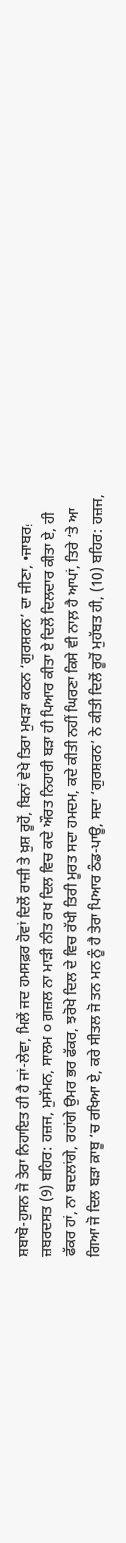ਸ਼ਬਾਬੋ-ਹੁਸਨ ਜੋ ਤੇਰਾ ਨਿਹਾਇਤ ਹੀ ਹੈ ਜਾਂ-ਲੇਵਾ, ਮਿਲੇਂ ਜਦ ਹਮਸਫ਼ਰ ਹੋਵਾਂ ਦਿਲੋਂ ਰਾਜ਼ੀ ਤੇ ਖ਼ੁਸ਼ ਰੂਹੋਂ, ਬਿਨਾਂ ਵੇਖੇ ਤਿਰਾ ਮੁਖਡ਼ਾ ਕਠਨ ‘ਗੁਰਸ਼ਰਨ’ ਦਾ ਜੀਣਾ, •ਜਾਬਰ؛ ਜ਼ਬਰਦਸਤ (9) ਬਹਿਰ: ਹਜ਼ਜ, ਮੁਸੱਮਨ, ਸਾਲਮ ੦ ਗ਼ਜ਼ਲ ਨਾ ਮਾਡ਼ੀ ਨੀਤ ਰਖ ਦਿਲ ਵਿਚ ਕਦੇ ਔਰਤ ਨਿਹਾਰੀ ਬਡ਼ਾ ਹੀ ਪਿਆਰ ਕੀਤਾ ਏ ਦਿਲੋਂ ਦਿਲਦਾਰ ਕੀਤਾ ਏ, ਹੀ ਫੱਕਰ ਹਾਂ, ਨਾ ਬਦਲਾਂਗੇ, ਰਹਾਂਗੇ ਉਮਰ ਭਰ ਫੱਕਰ, ਝਰੋਖੇ ਦਿਲ ਦੇ ਵਿਚ ਰੱਖੀ ਤਿਰੀ ਮੂਰਤ ਸਦਾ ਹਮਦਮ, ਕਦੇ ਕੀਤੀ ਨਹੀਂ ਘਿਰਣਾ ਕਿਸੇ ਵੀ ਨਾਲ਼ ਹੈ ਆਪਾਂ, ਤਿਰੇ ‘ਤੇ ਆ ਗਿਆ ਜੋ ਦਿਲ ਬਡ਼ਾ ਕ਼ਾਬੂ ‘ਚ ਰਖਿਆ ਏ, ਕਰੇ ਸੀਤਲ ਜੋ ਤਨ ਮਨ ਨੂੰ ਹੈ ਤੇਰਾ ਪਿਆਰ ਠੰਡ-ਪਾਊ, ਸਦਾ ‘ਗੁਰਸ਼ਰਨ’ ਨੇ ਕੀਤੀ ਦਿਲੋਂ ਰੂਹੋਂ ਮੁਹੱਬਤ ਹੀ, (10) ਬਹਿਰ: ਹਜ਼ਜ,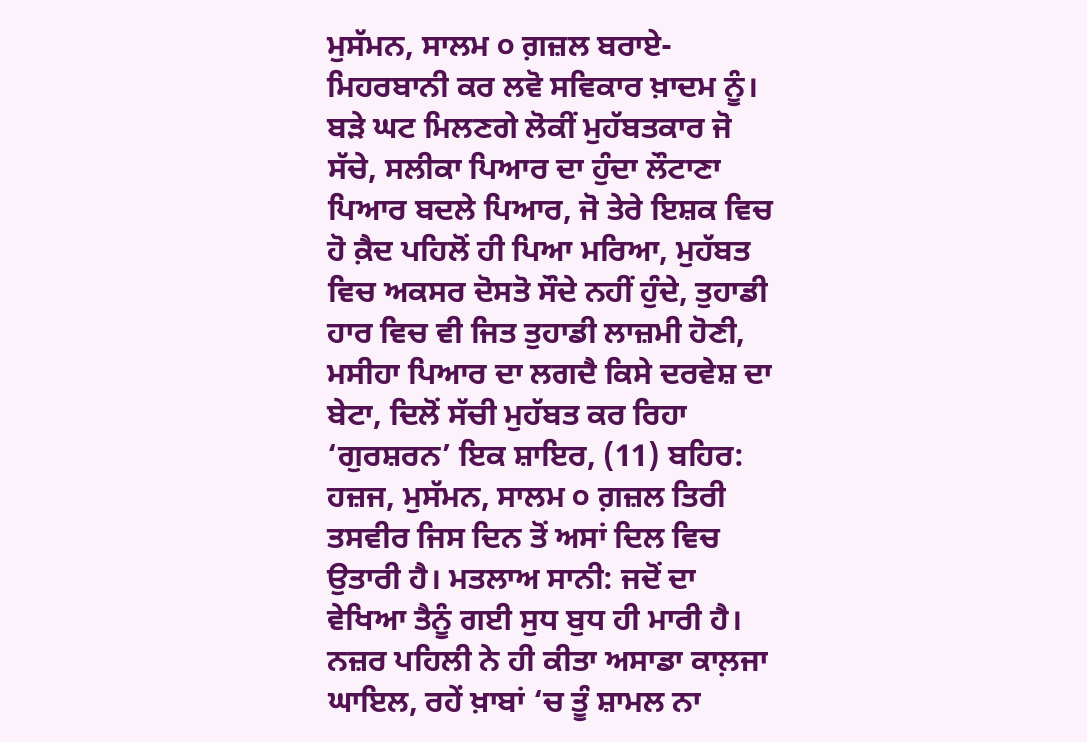ਮੁਸੱਮਨ, ਸਾਲਮ ੦ ਗ਼ਜ਼ਲ ਬਰਾਏ-ਮਿਹਰਬਾਨੀ ਕਰ ਲਵੋ ਸਵਿਕਾਰ ਖ਼ਾਦਮ ਨੂੰ। ਬਡ਼ੇ ਘਟ ਮਿਲਣਗੇ ਲੋਕੀਂ ਮੁਹੱਬਤਕਾਰ ਜੋ ਸੱਚੇ, ਸਲੀਕਾ ਪਿਆਰ ਦਾ ਹੁੰਦਾ ਲੌਟਾਣਾ ਪਿਆਰ ਬਦਲੇ ਪਿਆਰ, ਜੋ ਤੇਰੇ ਇਸ਼ਕ ਵਿਚ ਹੋ ਕ਼ੈਦ ਪਹਿਲੋਂ ਹੀ ਪਿਆ ਮਰਿਆ, ਮੁਹੱਬਤ ਵਿਚ ਅਕਸਰ ਦੋਸਤੋ ਸੌਦੇ ਨਹੀਂ ਹੁੰਦੇ, ਤੁਹਾਡੀ ਹਾਰ ਵਿਚ ਵੀ ਜਿਤ ਤੁਹਾਡੀ ਲਾਜ਼ਮੀ ਹੋਣੀ, ਮਸੀਹਾ ਪਿਆਰ ਦਾ ਲਗਦੈ ਕਿਸੇ ਦਰਵੇਸ਼ ਦਾ ਬੇਟਾ, ਦਿਲੋਂ ਸੱਚੀ ਮੁਹੱਬਤ ਕਰ ਰਿਹਾ ‘ਗੁਰਸ਼ਰਨ’ ਇਕ ਸ਼ਾਇਰ, (11) ਬਹਿਰ: ਹਜ਼ਜ, ਮੁਸੱਮਨ, ਸਾਲਮ ੦ ਗ਼ਜ਼ਲ ਤਿਰੀ ਤਸਵੀਰ ਜਿਸ ਦਿਨ ਤੋਂ ਅਸਾਂ ਦਿਲ ਵਿਚ ਉਤਾਰੀ ਹੈ। ਮਤਲਾਅ ਸਾਨੀ: ਜਦੋਂ ਦਾ ਵੇਖਿਆ ਤੈਨੂੰ ਗਈ ਸੁਧ ਬੁਧ ਹੀ ਮਾਰੀ ਹੈ। ਨਜ਼ਰ ਪਹਿਲੀ ਨੇ ਹੀ ਕੀਤਾ ਅਸਾਡਾ ਕਾਲ਼ਜਾ ਘਾਇਲ, ਰਹੇਂ ਖ਼ਾਬਾਂ ‘ਚ ਤੂੰ ਸ਼ਾਮਲ ਨਾ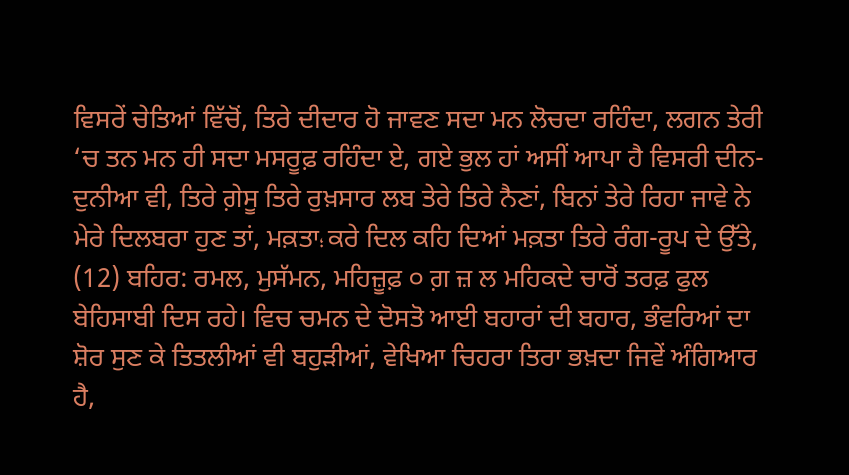ਵਿਸਰੇਂ ਚੇਤਿਆਂ ਵਿੱਚੋਂ, ਤਿਰੇ ਦੀਦਾਰ ਹੋ ਜਾਵਣ ਸਦਾ ਮਨ ਲੋਚਦਾ ਰਹਿੰਦਾ, ਲਗਨ ਤੇਰੀ ‘ਚ ਤਨ ਮਨ ਹੀ ਸਦਾ ਮਸਰੂਫ਼ ਰਹਿੰਦਾ ਏ, ਗਏ ਭੁਲ ਹਾਂ ਅਸੀਂ ਆਪਾ ਹੈ ਵਿਸਰੀ ਦੀਨ-ਦੁਨੀਆ ਵੀ, ਤਿਰੇ ਗ਼ੇਸੂ ਤਿਰੇ ਰੁਖ਼ਸਾਰ ਲਬ ਤੇਰੇ ਤਿਰੇ ਨੈਣਾਂ, ਬਿਨਾਂ ਤੇਰੇ ਰਿਹਾ ਜਾਵੇ ਨੇ ਮੇਰੇ ਦਿਲਬਰਾ ਹੁਣ ਤਾਂ, ਮਕ਼ਤਾ؛ ਕਰੇ ਦਿਲ ਕਹਿ ਦਿਆਂ ਮਕ਼ਤਾ ਤਿਰੇ ਰੰਗ-ਰੂਪ ਦੇ ਉੱਤੇ, (12) ਬਹਿਰ: ਰਮਲ, ਮੁਸੱਮਨ, ਮਹਿਜ਼ੂਫ਼ ੦ ਗ਼ ਜ਼ ਲ ਮਹਿਕਦੇ ਚਾਰੋਂ ਤਰਫ਼ ਫੁਲ ਬੇਹਿਸਾਬੀ ਦਿਸ ਰਹੇ। ਵਿਚ ਚਮਨ ਦੇ ਦੋਸਤੋ ਆਈ ਬਹਾਰਾਂ ਦੀ ਬਹਾਰ, ਭੰਵਰਿਆਂ ਦਾ ਸ਼ੋਰ ਸੁਣ ਕੇ ਤਿਤਲੀਆਂ ਵੀ ਬਹੁਡ਼ੀਆਂ, ਵੇਖਿਆ ਚਿਹਰਾ ਤਿਰਾ ਭਖ਼ਦਾ ਜਿਵੇਂ ਅੰਗਿਆਰ ਹੈ,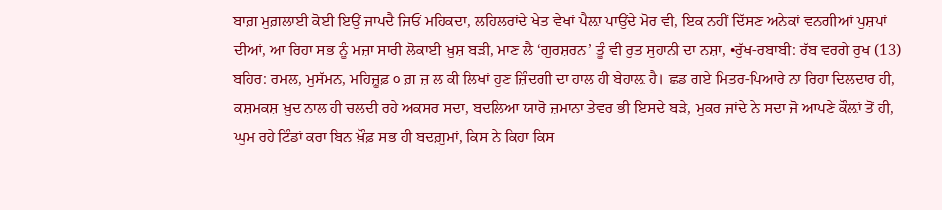ਬਾਗ਼ ਮੁਗ਼ਲਾਈ ਕੋਈ ਇਉਂ ਜਾਪਦੈ ਜਿਓਂ ਮਹਿਕਦਾ, ਲਹਿਲਰਾਂਦੇ ਖੇਤ ਵੇਖਾਂ ਪੈਲ਼ਾ ਪਾਉਂਦੇ ਮੋਰ ਵੀ, ਇਕ ਨਹੀਂ ਦਿੱਸਣ ਅਨੇਕਾਂ ਵਨਗੀਆਂ ਪੁਸ਼ਪਾਂ ਦੀਆਂ, ਆ ਰਿਹਾ ਸਭ ਨੂੰ ਮਜ਼ਾ ਸਾਰੀ ਲੋਕਾਈ ਖ਼ੁਸ਼ ਬਡ਼ੀ, ਮਾਣ ਲੈ ‘ਗੁਰਸ਼ਰਨ’ ਤੂੰ ਵੀ ਰੁਤ ਸੁਹਾਨੀ ਦਾ ਨਸ਼ਾ, •ਰੁੱਖ-ਰਬਾਬੀ: ਰੱਬ ਵਰਗੇ ਰੁਖ (13) ਬਹਿਰ: ਰਮਲ, ਮੁਸੱਮਨ, ਮਹਿਜ਼ੂਫ਼ ੦ ਗ਼ ਜ਼ ਲ ਕੀ ਲਿਖਾਂ ਹੁਣ ਜ਼ਿੰਦਗੀ ਦਾ ਹਾਲ ਹੀ ਬੇਹਾਲ਼ ਹੈ। ਛਡ ਗਏ ਮਿਤਰ-ਪਿਆਰੇ ਨਾ ਰਿਹਾ ਦਿਲਦਾਰ ਹੀ, ਕਸ਼ਮਕਸ਼ ਖ਼ੁਦ ਨਾਲ ਹੀ ਚਲਦੀ ਰਹੇ ਅਕਸਰ ਸਦਾ, ਬਦਲਿਆ ਯਾਰੋ ਜ਼ਮਾਨਾ ਤੇਵਰ ਭੀ ਇਸਦੇ ਬਡ਼ੇ, ਮੁਕਰ ਜਾਂਦੇ ਨੇ ਸਦਾ ਜੋ ਆਪਣੇ ਕੌਲ਼ਾਂ ਤੋਂ ਹੀ, ਘੁਮ ਰਹੇ ਟਿੰਡਾਂ ਕਰਾ ਬਿਨ ਖ਼ੌਫ਼ ਸਭ ਹੀ ਬਦਗ਼ੁਮਾਂ, ਕਿਸ ਨੇ ਕਿਹਾ ਕਿਸ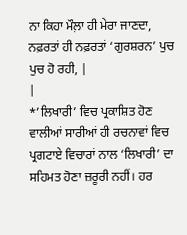ਨਾ ਕਿਹਾ ਮੌਲ਼ਾ ਹੀ ਮੇਰਾ ਜਾਣਦਾ, ਨਫ਼ਰਤਾਂ ਹੀ ਨਫ਼ਰਤਾਂ ‘ਗੁਰਸ਼ਰਨ’ ਪੁਚ ਪੁਚ ਹੋ ਰਹੀ, |
|
*’ਲਿਖਾਰੀ’ ਵਿਚ ਪ੍ਰਕਾਸ਼ਿਤ ਹੋਣ ਵਾਲੀਆਂ ਸਾਰੀਆਂ ਹੀ ਰਚਨਾਵਾਂ ਵਿਚ ਪ੍ਰਗਟਾਏ ਵਿਚਾਰਾਂ ਨਾਲ ‘ਲਿਖਾਰੀ’ ਦਾ ਸਹਿਮਤ ਹੋਣਾ ਜ਼ਰੂਰੀ ਨਹੀਂ। ਹਰ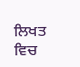ਲਿਖਤ ਵਿਚ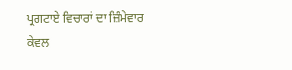ਪ੍ਰਗਟਾਏ ਵਿਚਾਰਾਂ ਦਾ ਜ਼ਿੰਮੇਵਾਰ ਕੇਵਲ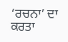‘ਰਚਨਾ’ ਦਾ ਕਰਤਾ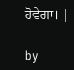ਹੋਵੇਗਾ। |

by